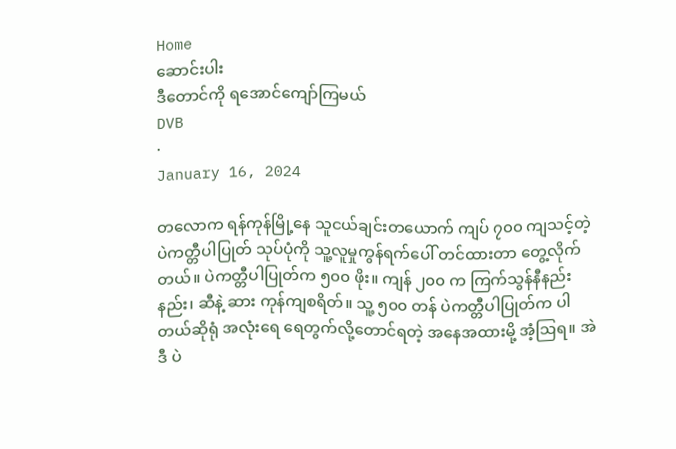Home
ဆောင်းပါး
ဒီတောင်ကို ရအောင်ကျော်ကြမယ်
DVB
·
January 16, 2024

တလောက ရန်ကုန်မြို့နေ သူငယ်ချင်းတယောက် ကျပ် ၇၀၀ ကျသင့်တဲ့ ပဲကတ္တီပါပြုတ် သုပ်ပုံကို သူ့လူမှုကွန်ရက်ပေါ် တင်ထားတာ တွေ့လိုက်တယ်။ ပဲကတ္တီပါပြုတ်က ၅၀၀ ဖိုး။ ကျန် ၂၀၀ က ကြက်သွန်နီနည်းနည်း၊ ဆီနဲ့ ဆား ကုန်ကျစရိတ်။ သူ့ ၅၀၀ တန် ပဲကတ္တီပါပြုတ်က ပါတယ်ဆိုရုံ အလုံးရေ ရေတွက်လို့တောင်ရတဲ့ အနေအထားမို့ အံ့ဩရ။ အဲဒီ ပဲ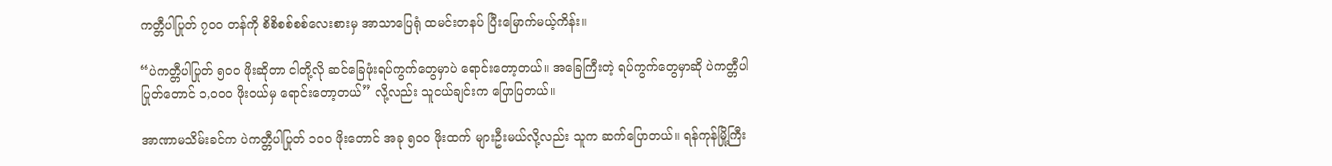ကတ္တီပါပြုတ် ၇၀၀ တန်ကို စိစိစစ်စစ်လေးစားမှ အာသာပြေရုံ ထမင်းတနပ် ပြီးမြောက်မယ့်ကိန်း။

“ပဲကတ္တီပါပြုတ် ၅၀၀ ဖိုးဆိုတာ ငါတို့လို ဆင်ခြေဖုံးရပ်ကွက်တွေမှာပဲ ရောင်းတော့တယ်။ အခြေကြီးတဲ့ ရပ်ကွက်တွေမှာဆို ပဲကတ္တီပါပြုတ်တောင် ၁,၀၀၀ ဖိုးဝယ်မှ ရောင်းတော့တယ်” လို့လည်း သူငယ်ချင်းက ပြောပြတယ်။

အာဏာမသိမ်းခင်က ပဲကတ္တီပါပြုတ် ၁၀၀ ဖိုးတောင် အခု ၅၀၀ ဖိုးထက် များဦးမယ်လို့လည်း သူက ဆက်ပြောတယ်။ ရန်ကုန်မြို့ကြီး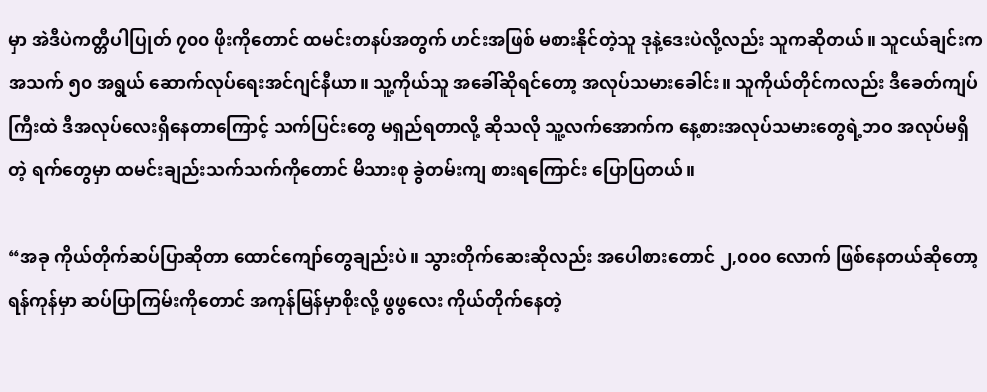မှာ အဲဒီပဲကတ္တီပါပြုတ် ၇၀၀ ဖိုးကိုတောင် ထမင်းတနပ်အတွက် ဟင်းအဖြစ် မစားနိုင်တဲ့သူ ဒုနဲ့ဒေးပဲလို့လည်း သူကဆိုတယ်။ သူငယ်ချင်းက အသက် ၅၀ အရွယ် ဆောက်လုပ်ရေးအင်ဂျင်နီယာ။ သူ့ကိုယ်သူ အခေါ်ဆိုရင်တော့ အလုပ်သမားခေါင်း။ သူကိုယ်တိုင်ကလည်း ဒီခေတ်ကျပ်ကြီးထဲ ဒီအလုပ်လေးရှိနေတာကြောင့် သက်ပြင်းတွေ မရှည်ရတာလို့ ဆိုသလို သူ့လက်အောက်က နေ့စားအလုပ်သမားတွေရဲ့ဘဝ အလုပ်မရှိတဲ့ ရက်တွေမှာ ထမင်းချည်းသက်သက်ကိုတောင် မိသားစု ခွဲတမ်းကျ စားရကြောင်း ပြောပြတယ်။

“အခု ကိုယ်တိုက်ဆပ်ပြာဆိုတာ ထောင်ကျော်တွေချည်းပဲ။ သွားတိုက်ဆေးဆိုလည်း အပေါစားတောင် ၂,၀၀၀ လောက် ဖြစ်နေတယ်ဆိုတော့ ရန်ကုန်မှာ ဆပ်ပြာကြမ်းကိုတောင် အကုန်မြန်မှာစိုးလို့ ဖွဖွလေး ကိုယ်တိုက်နေတဲ့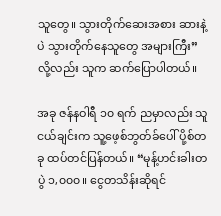သူတွေ။ သွားတိုက်ဆေးအစား ဆားနဲ့ပဲ သွားတိုက်နေသူတွေ အများကြီး” လို့လည်း သူက ဆက်ပြောပါတယ်။

အခု ဇန်နဝါရီ ၁၀ ရက် ညမှာလည်း သူငယ်ချင်းက သူ့ဖေ့စ်ဘွတ်ခ်ပေါ် ပို့စ်တခု ထပ်တင်ပြန်တယ်။ “မုန့်ဟင်းခါးတပွဲ ၁,၀၀၀။ ငွေတသိန်းဆိုရင်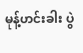မုန့်ဟင်းခါး ပွဲ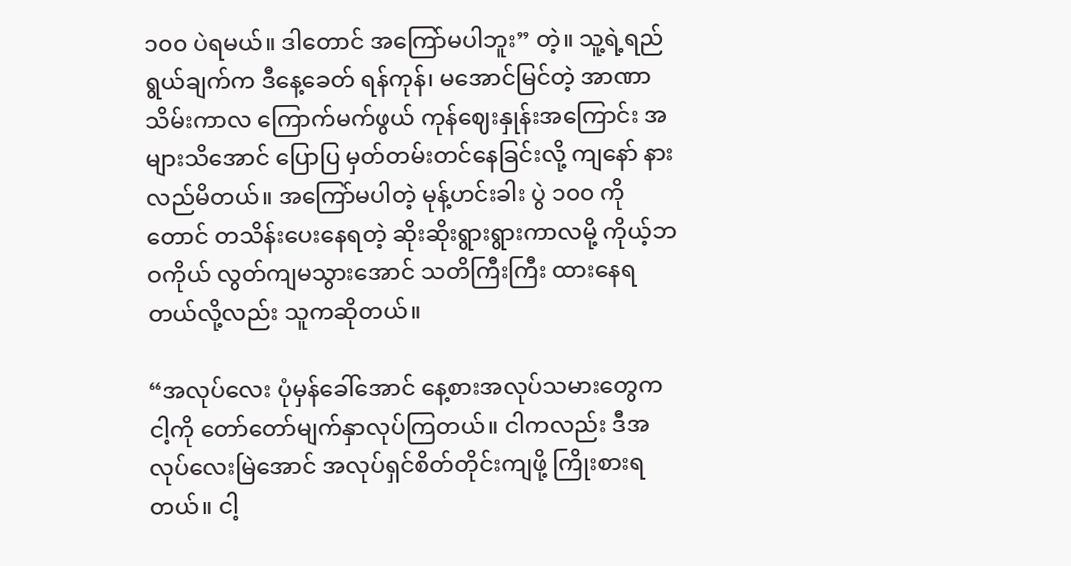၁၀၀ ပဲရမယ်။ ဒါတောင် အကြော်မပါဘူး” တဲ့။ သူ့ရဲ့ရည်ရွယ်ချက်က ဒီနေ့ခေတ် ရန်ကုန်၊ မအောင်မြင်တဲ့ အာဏာသိမ်းကာလ ကြောက်မက်ဖွယ် ကုန်ဈေးနှုန်းအကြောင်း အများသိအောင် ပြောပြ မှတ်တမ်းတင်နေခြင်းလို့ ကျနော် နားလည်မိတယ်။ အကြော်မပါတဲ့ မုန့်ဟင်းခါး ပွဲ ၁၀၀ ကိုတောင် တသိန်းပေးနေရတဲ့ ဆိုးဆိုးရွားရွားကာလမို့ ကိုယ့်ဘဝကိုယ် လွတ်ကျမသွားအောင် သတိကြီးကြီး ထားနေရတယ်လို့လည်း သူကဆိုတယ်။

“အလုပ်လေး ပုံမှန်ခေါ်အောင် နေ့စားအလုပ်သမားတွေက ငါ့ကို တော်တော်မျက်နှာလုပ်ကြတယ်။ ငါကလည်း ဒီအလုပ်လေးမြဲအောင် အလုပ်ရှင်စိတ်တိုင်းကျဖို့ ကြိုးစားရတယ်။ ငါ့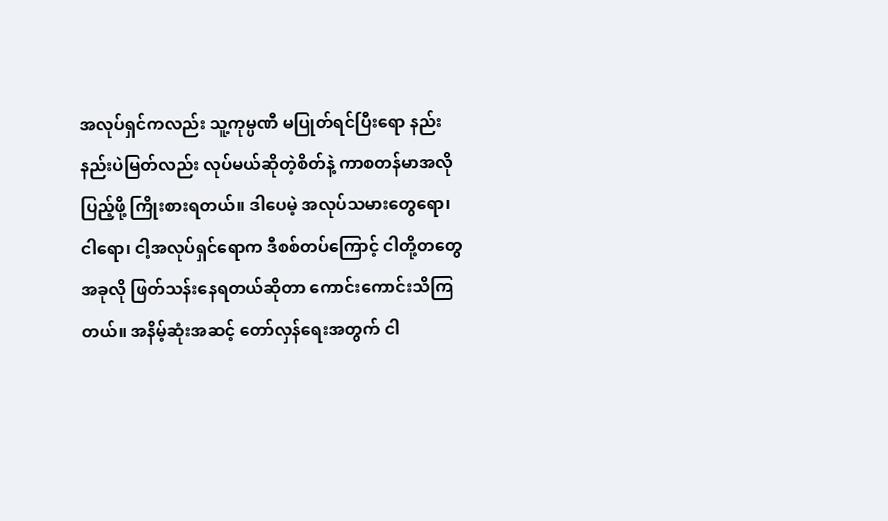အလုပ်ရှင်ကလည်း သူ့ကုမ္ပဏီ မပြုတ်ရင်ပြီးရော နည်းနည်းပဲမြတ်လည်း လုပ်မယ်ဆိုတဲ့စိတ်နဲ့ ကာစတန်မာအလိုပြည့်ဖို့ ကြိုးစားရတယ်။ ဒါပေမဲ့ အလုပ်သမားတွေရော၊ ငါရော၊ ငါ့အလုပ်ရှင်ရောက ဒီစစ်တပ်ကြောင့် ငါတို့တတွေ အခုလို ဖြတ်သန်းနေရတယ်ဆိုတာ ကောင်းကောင်းသိကြတယ်။ အနိမ့်ဆုံးအဆင့် တော်လှန်ရေးအတွက် ငါ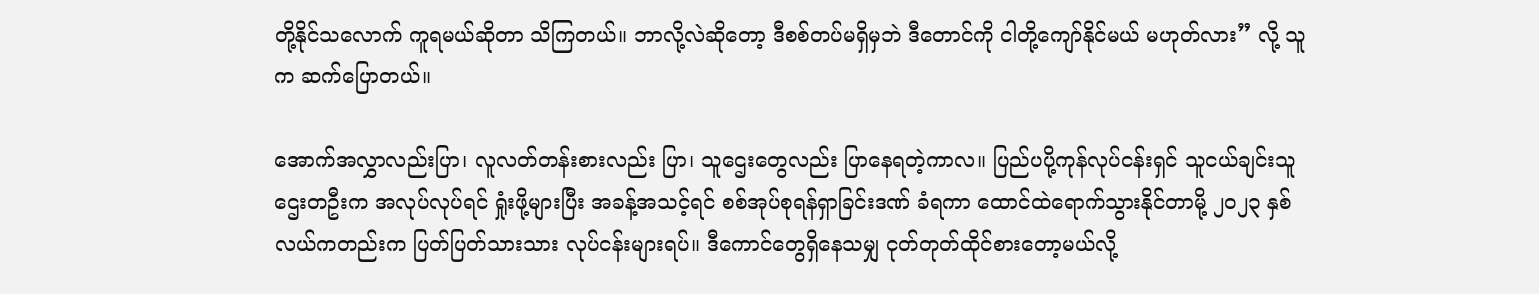တို့နိုင်သလောက် ကူရမယ်ဆိုတာ သိကြတယ်။ ဘာလို့လဲဆိုတော့ ဒီစစ်တပ်မရှိမှဘဲ ဒီတောင်ကို ငါတို့ကျော်နိုင်မယ် မဟုတ်လား” လို့ သူက ဆက်ပြောတယ်။

အောက်အလွှာလည်းပြာ၊ လူလတ်တန်းစားလည်း ပြာ၊ သူဌေးတွေလည်း ပြာနေရတဲ့ကာလ။ ပြည်ပပို့ကုန်လုပ်ငန်းရှင် သူငယ်ချင်းသူဌေးတဦးက အလုပ်လုပ်ရင် ရှုံးဖို့များပြီး အခန့်အသင့်ရင် စစ်အုပ်စုရန်ရှာခြင်းဒဏ် ခံရကာ ထောင်ထဲရောက်သွားနိုင်တာမို့ ၂၀၂၃ နှစ်လယ်ကတည်းက ပြတ်ပြတ်သားသား လုပ်ငန်းများရပ်။ ဒီကောင်တွေရှိနေသမျှ ငုတ်တုတ်ထိုင်စားတော့မယ်လို့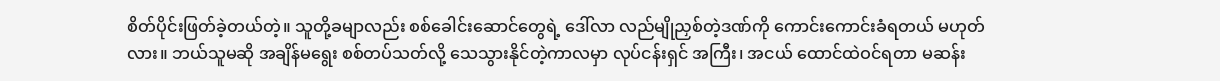စိတ်ပိုင်းဖြတ်ခဲ့တယ်တဲ့။ သူတို့ခမျာလည်း စစ်ခေါင်းဆောင်တွေရဲ့ ဒေါ်လာ လည်မျိုညှစ်တဲ့ဒဏ်ကို ကောင်းကောင်းခံရတယ် မဟုတ်လား။ ဘယ်သူမဆို အချိန်မရွေး စစ်တပ်သတ်လို့ သေသွားနိုင်တဲ့ကာလမှာ လုပ်ငန်းရှင် အကြီး၊ အငယ် ထောင်ထဲဝင်ရတာ မဆန်း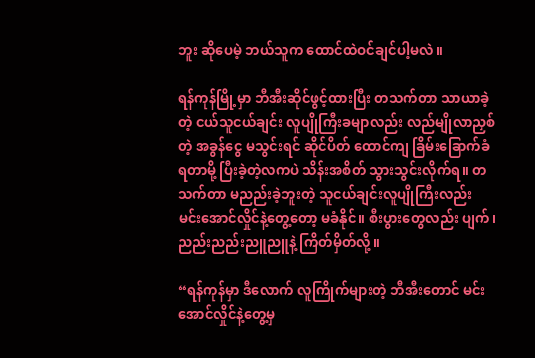ဘူး ဆိုပေမဲ့ ဘယ်သူက ထောင်ထဲဝင်ချင်ပါ့မလဲ။

ရန်ကုန်မြို့မှာ ဘီအီးဆိုင်ဖွင့်ထားပြီး တသက်တာ သာယာခဲ့တဲ့ ငယ်သူငယ်ချင်း လူပျိုကြီးခမျာလည်း လည်မျိုလာညှစ်တဲ့ အခွန်ငွေ မသွင်းရင် ဆိုင်ပိတ် ထောင်ကျ ခြိမ်းခြောက်ခံရတာမို့ ပြီးခဲ့တဲ့လကပဲ သိန်းအစိတ် သွားသွင်းလိုက်ရ။ တသက်တာ မညည်းခဲ့ဘူးတဲ့ သူငယ်ချင်းလူပျိုကြီးလည်း မင်းအောင်လှိုင်နဲ့တွေ့တော့ မခံနိုင်။ စီးပွားတွေလည်း ပျက်၊ ညည်းညည်းညူညူနဲ့ ကြိတ်မှိတ်လို့။

“ရန်ကုန်မှာ ဒီလောက် လူကြိုက်များတဲ့ ဘီအီးတောင် မင်းအောင်လှိုင်နဲ့တွေ့မှ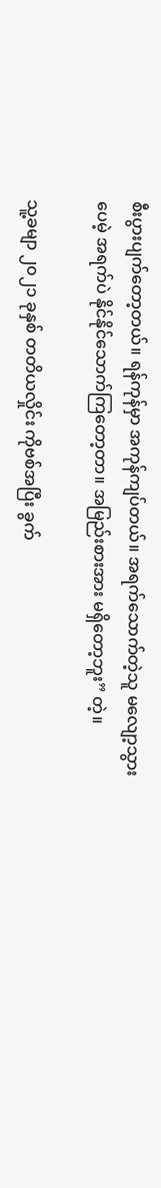စီးပွားပျက်တော့တယ်။ ရန်ကုန်မှာ အကုန်ကျပ်တယ်။ အရက်သောက်တဲ့သူ မလျော့သွားပေမဲ့ အရက်ပဲ နိုင်နိုင်သောက်ကြတော့တာ။ အမြည်းစားအား မရှိတော့ဘူး” တဲ့။

သူ့ခမျာ ၂၀၂၁ ခုနှစ် တတိယလှိုင်း ကိုဗစ်အပြီး ခွက်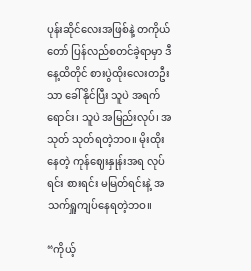ပုန်းဆိုင်လေးအဖြစ်နဲ့ တကိုယ်တော် ပြန်လည်စတင်ခဲ့ရာမှာ ဒီနေ့ထိတိုင် စားပွဲထိုးလေးတဦးသာ ခေါ်နိုင်ပြီး သူပဲ အရက်ရောင်း၊ သူပဲ အမြည်းလုပ်၊ အသုတ် သုတ်ရတဲ့ဘဝ။ မိုးထိုးနေတဲ့ ကုန်ဈေးနှုန်းအရ လုပ်ရင်း စားရင်း မမြတ်ရင်းနဲ့ အသက်ရှူကျပ်နေရတဲ့ဘဝ။

“ကိုယ့်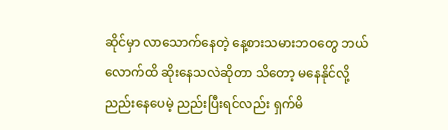ဆိုင်မှာ လာသောက်နေတဲ့ နေ့စားသမားဘဝတွေ ဘယ်လောက်ထိ ဆိုးနေသလဲဆိုတာ သိတော့ မနေနိုင်လို့ ညည်းနေပေမဲ့ ညည်းပြီးရင်လည်း ရှက်မိ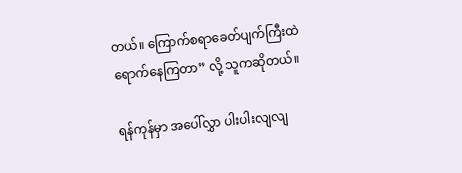တယ်။ ကြောက်စရာခေတ်ပျက်ကြီးထဲ ရောက်နေကြတာ” လို့ သူကဆိုတယ်။

ရန်ကုန်မှာ အပေါ်လွှာ ပါးပါးလျလျ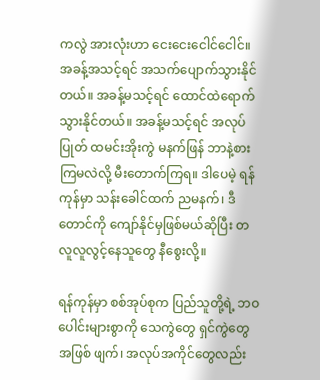ကလွဲ အားလုံးဟာ ငေးငေးငေါင်ငေါင်။ အခန့်အသင့်ရင် အသက်ပျောက်သွားနိုင်တယ်။ အခန့်မသင့်ရင် ထောင်ထဲရောက်သွားနိုင်တယ်။ အခန့်မသင့်ရင် အလုပ်ပြုတ် ထမင်းအိုးကွဲ မနက်ဖြန် ဘာနဲ့စားကြမလဲလို့ မီးတောက်ကြရ။ ဒါပေမဲ့ ရန်ကုန်မှာ သန်းခေါင်ထက် ညမနက်၊ ဒီတောင်ကို ကျော်နိုင်မှဖြစ်မယ်ဆိုပြီး တလူလူလွင့်နေသူတွေ နီစွေးလို့။

ရန်ကုန်မှာ စစ်အုပ်စုက ပြည်သူတို့ရဲ့ ဘဝပေါင်းများစွာကို သေကွဲတွေ ရှင်ကွဲတွေအဖြစ် ဖျက်၊ အလုပ်အကိုင်တွေလည်း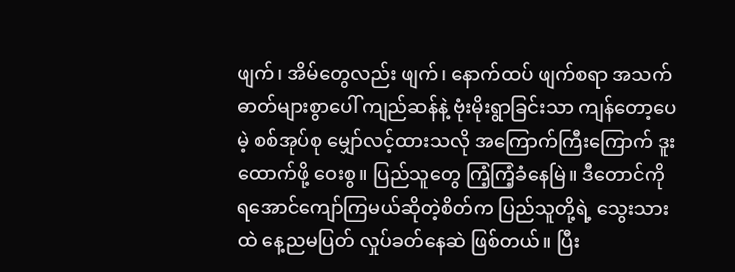ဖျက်၊ အိမ်တွေလည်း ဖျက်၊ နောက်ထပ် ဖျက်စရာ အသက်ဓာတ်များစွာပေါ် ကျည်ဆန်နဲ့ ဗုံးမိုးရွာခြင်းသာ ကျန်တော့ပေမဲ့ စစ်အုပ်စု မျှော်လင့်ထားသလို အကြောက်ကြီးကြောက် ဒူးထောက်ဖို့ ဝေးစွ။ ပြည်သူတွေ ကြံ့ကြံ့ခံနေမြဲ။ ဒီတောင်ကို ရအောင်ကျော်ကြမယ်ဆိုတဲ့စိတ်က ပြည်သူတို့ရဲ့ သွေးသားထဲ နေ့ညမပြတ် လှုပ်ခတ်နေဆဲ ဖြစ်တယ်။ ပြီး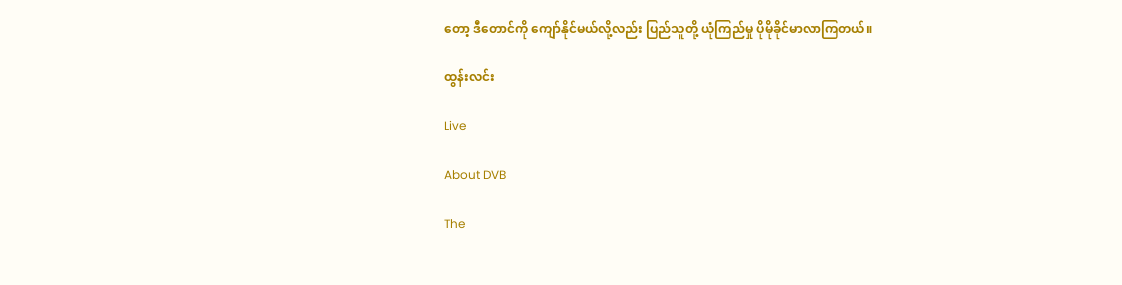တော့ ဒီတောင်ကို ကျော်နိုင်မယ်လို့လည်း ပြည်သူတို့ ယုံကြည်မှု ပိုမိုခိုင်မာလာကြတယ်။

ထွန်းလင်း

Live

About DVB

The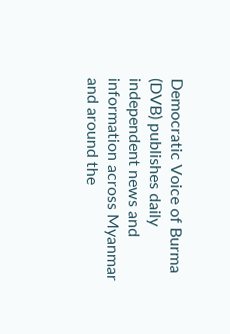Democratic Voice of Burma (DVB) publishes daily independent news and information across Myanmar and around the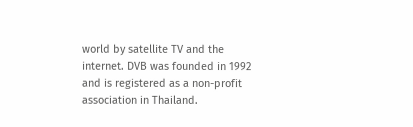world by satellite TV and the internet. DVB was founded in 1992 and is registered as a non-profit association in Thailand.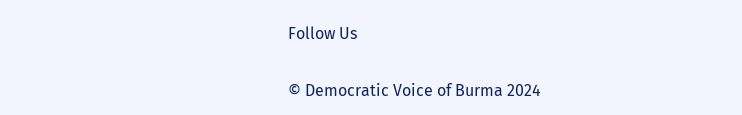Follow Us

© Democratic Voice of Burma 2024